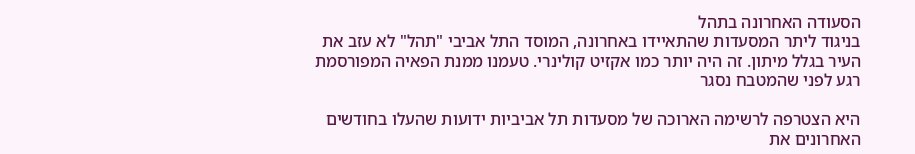הסעודה האחרונה בתהל
בניגוד ליתר המסעדות שהתאיידו באחרונה, המוסד התל אביבי "תהל" לא עזב את העיר בגלל מיתון. זה היה יותר כמו אקזיט קולינרי. טעמנו ממנת הפאיה המפורסמת רגע לפני שהמטבח נסגר

היא הצטרפה לרשימה הארוכה של מסעדות תל אביביות ידועות שהעלו בחודשים האחרונים את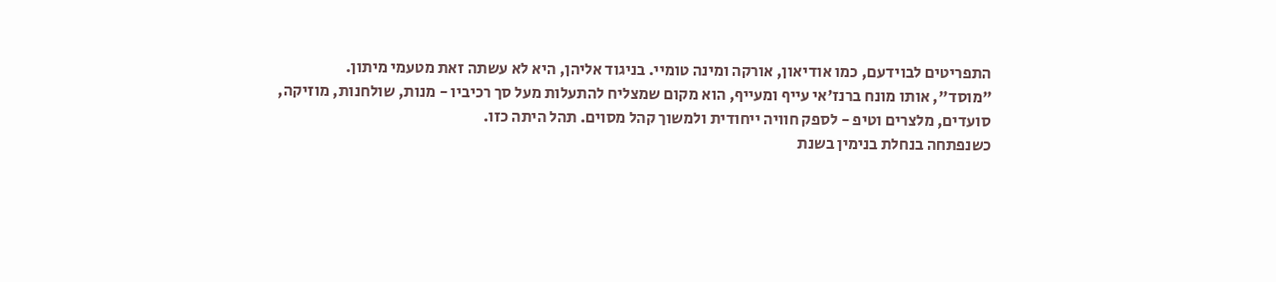התפריטים לבוידעם, כמו אודיאון, אורקה ומינה טומיי. בניגוד אליהן, היא לא עשתה זאת מטעמי מיתון.
"מוסד", אותו מונח ברנז'אי עייף ומעייף, הוא מקום שמצליח להתעלות מעל סך רכיביו - מנות, שולחנות, מוזיקה, סועדים, מלצרים וטיפ - לספק חוויה ייחודית ולמשוך קהל מסוים. תהל היתה כזו.
כשנפתחה בנחלת בנימין בשנת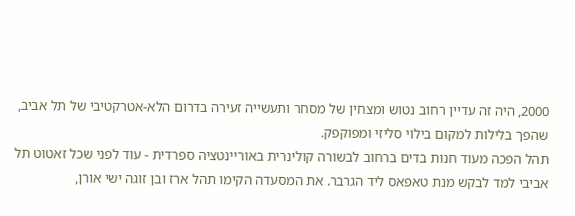2000, היה זה עדיין רחוב נטוש ומצחין של מסחר ותעשייה זעירה בדרום הלא-אטרקטיבי של תל אביב, שהפך בלילות למקום בילוי סליזי ומפוקפק.
תהל הפכה מעוד חנות בדים ברחוב לבשורה קולינרית באוריינטציה ספרדית - עוד לפני שכל זאטוט תל אביבי למד לבקש מנת טאפאס ליד הגרבר. את המסעדה הקימו תהל ארז ובן זוגה ישי אורן,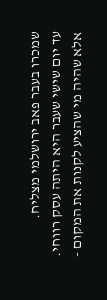שמכרו בעבר פאב ירושלמי מצליח.
עד יום שישי שעבר היא היתה עסק רווחי. אלא שהיה מי שהציע לקנות את המקום -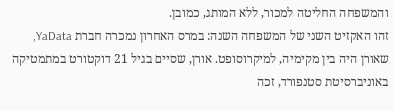והמשפחה החליטה למכור, ללא המותג, כמובן.
זהו האקזיט השני של המשפחה השנה: במרס האחרון נמכרה חברת YaData, שאורן היה בין מקימיה, למיקרוסופט. אורן, שסיים בגיל 21 דוקטורט במתמטיקה באוניברסיטת סטנפורד, זכה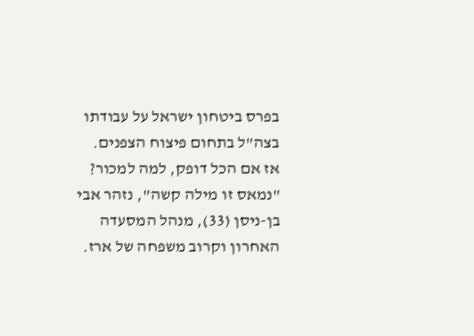בפרס ביטחון ישראל על עבודתו בצה"ל בתחום פיצוח הצפנים.
אז אם הכל דופק, למה למכור? "נמאס זו מילה קשה", נזהר אבי בן-ניסן (33), מנהל המסעדה האחרון וקרוב משפחה של ארז.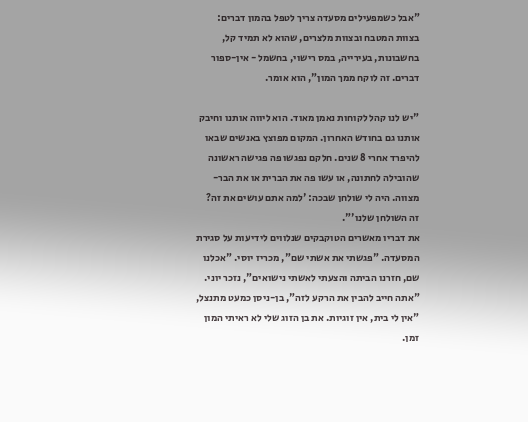"אבל כשמפעילים מסעדה צריך לטפל בהמון דברים: בצוות המטבח ובצוות מלצרים, שהוא לא תמיד קל, בחשבונות, בעירייה, במס רישוי, בחשמל - אין-ספור דברים. זה לוקח ממך המון", הוא אומר.

"יש לנו קהל לקוחות נאמן מאוד. הוא ליווה אותנו וחיבק אותנו גם בחודש האחרון. המקום מפוצץ באנשים שבאו להיפרד אחרי 8 שנים. חלקם נפגשו פה פגישה ראשונה שהובילה לחתונה, או עשו פה את הברית או את הבר-מצווה. היה לי שולחן שבכה: 'למה אתם עושים את זה? זה השולחן שלנו'".
את דבריו מאשרים הטוקבקים שנלווים לידיעות על סגירת המסעדה. "פגשתי את אשתי שם", מכריז יוסי. "אכלנו שם, חזרנו הביתה והצעתי לאשתי נישואים", נזכר יוני.
"אתה חייב להבין את הרקע לזה", בן-ניסן כמעט מתנצל, "אין לי בית, אין זוגיות. את בן הזוג שלי לא ראיתי המון זמן.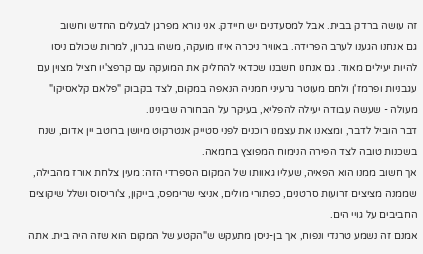זה עושה ברדק בבית. אבל למסעדנים יש חיידק. אני נורא מפרגן לבעלים החדש וחשוב
גם אנחנו הגענו לערב הפרידה. באוויר ניכרה איזו מועקה, משהו בגרון, למרות שכולם ניסו להיות יעילים מאוד. גם אנחנו חשבנו שכדאי להחליק את המועקה עם קרפצ'יו חציל מצוין עם עגבניות ופרמז'ן ולחם מעוטר גרעיני חמניה הנאפה במקום, לצד בקבוק "פלאם קלאסיקו" מעולה - שעשה עבודה יעילה להפליא, בעיקר על הבחורה שבינינו.
דבר הוביל לדבר, ומצאנו את עצמנו רוכנים לפני סטייק אנטרקוט מיושן ברוטב יין אדום, שנח בשכנות טובה לצד הפירה הנימוח המפוצץ בחמאה.
אך חשוב ממנו הוא הפאיה, שעליו גאוותו של המקום הספרדי הזה: מעין צלחת אורז מהבילה, שממנה מציצים זרועות סרטנים, כפתורי מולים, אניצי שרימפס, בייקון, צ'וריסוס ושלל שיקוצים החביבים על גויי הים.
אמנם זה נשמע טרנדי ונפוח, אך בן-ניסן מתעקש ש"הקטע של המקום הוא שזה היה בית. אתה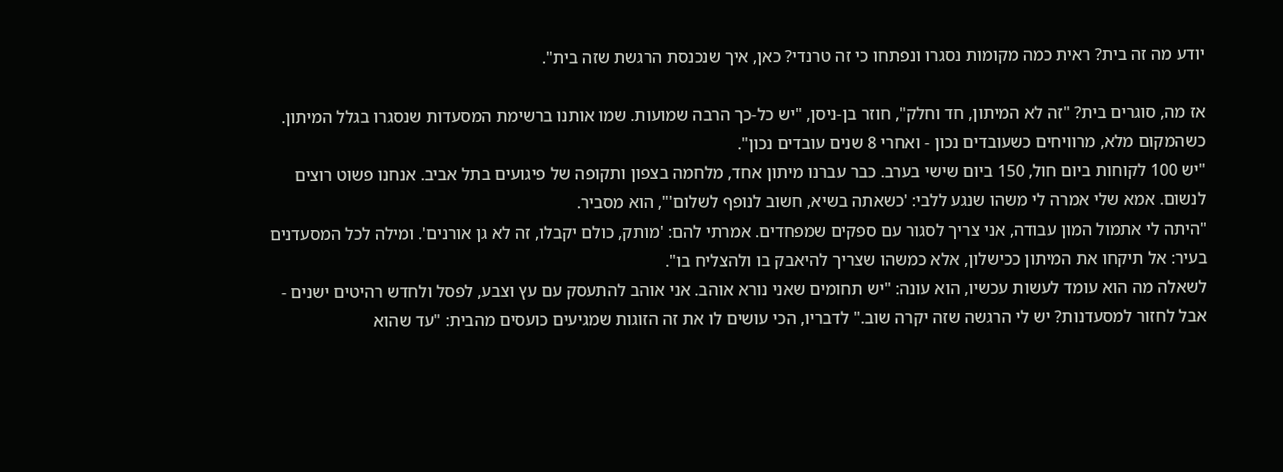יודע מה זה בית? ראית כמה מקומות נסגרו ונפתחו כי זה טרנדי? כאן, איך שנכנסת הרגשת שזה בית".

אז מה, סוגרים בית? "זה לא המיתון, חד וחלק", חוזר בן-ניסן, "יש כל-כך הרבה שמועות. שמו אותנו ברשימת המסעדות שנסגרו בגלל המיתון. כשהמקום מלא, מרוויחים כשעובדים נכון - ואחרי 8 שנים עובדים נכון".
"יש 100 לקוחות ביום חול, 150 ביום שישי בערב. כבר עברנו מיתון אחד, מלחמה בצפון ותקופה של פיגועים בתל אביב. אנחנו פשוט רוצים לנשום. אמא שלי אמרה לי משהו שנגע ללבי: 'כשאתה בשיא, חשוב לנופף לשלום'", הוא מסביר.
"היתה לי אתמול המון עבודה, אני צריך לסגור עם ספקים שמפחדים. אמרתי להם: 'מותק, כולם יקבלו, זה לא גן אורנים'. ומילה לכל המסעדנים בעיר: אל תיקחו את המיתון ככישלון, אלא כמשהו שצריך להיאבק בו ולהצליח בו".
לשאלה מה הוא עומד לעשות עכשיו, הוא עונה: "יש תחומים שאני נורא אוהב. אני אוהב להתעסק עם עץ וצבע, לפסל ולחדש רהיטים ישנים - אבל לחזור למסעדנות? יש לי הרגשה שזה יקרה שוב." לדבריו, הכי עושים לו את זה הזוגות שמגיעים כועסים מהבית: "עד שהוא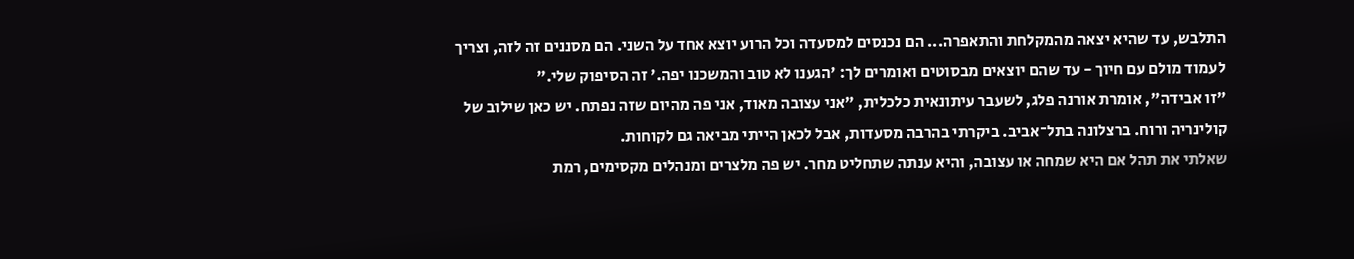התלבש, עד שהיא יצאה מהמקלחת והתאפרה... הם נכנסים למסעדה וכל הרוע יוצא אחד על השני. הם מסננים זה לזה, וצריך לעמוד מולם עם חיוך - עד שהם יוצאים מבסוטים ואומרים לך: 'הגענו לא טוב והמשכנו יפה.' זה הסיפוק שלי."
"זו אבידה", אומרת אורנה פלג, לשעבר עיתונאית כלכלית, "אני עצובה מאוד, אני פה מהיום שזה נפתח. יש כאן שילוב של קולינריה ורוח. ברצלונה בתל־אביב. ביקרתי בהרבה מסעדות, אבל לכאן הייתי מביאה גם לקוחות.
שאלתי את תהל אם היא שמחה או עצובה, והיא ענתה שתחליט מחר. יש פה מלצרים ומנהלים מקסימים, רמת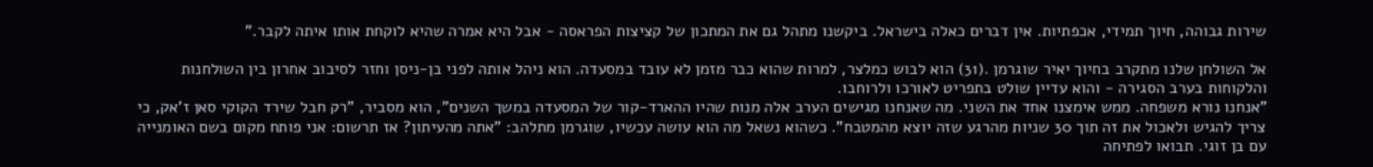שירות גבוהה, חיוך תמידי, אכפתיות. אין דברים כאלה בישראל. ביקשנו מתהל גם את המתכון של קציצות הפראסה - אבל היא אמרה שהיא לוקחת אותו איתה לקבר."

אל השולחן שלנו מתקרב בחיוך יאיר שוגרמן .(31) הוא לבוש כמלצר, למרות שהוא כבר מזמן לא עובד במסעדה. הוא ניהל אותה לפני בן-ניסן וחזר לסיבוב אחרון בין השולחנות והלקוחות בערב הסגירה - והוא עדיין שולט בתפריט לאורכו ולרוחבו.
"אנחנו נורא משפחה. ממש אימצנו אחד את השני. מה שאנחנו מגישים הערב אלה מנות שהיו ההארד-קור של המסעדה במשך השנים", הוא מסביר, "רק חבל שירד הקוקי סאן ז'אק, כי צריך להגיש ולאכול את זה תוך 30 שניות מהרגע שזה יוצא מהמטבח". כשהוא נשאל מה הוא עושה עכשיו, שוגרמן מתלהב: "אתה מהעיתון? אז תרשום: אני פותח מקום בשם האומנייה עם בן זוגי. תבואו לפתיחה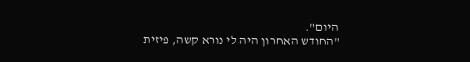היום".
"החודש האחרון היה לי נורא קשה, פיזית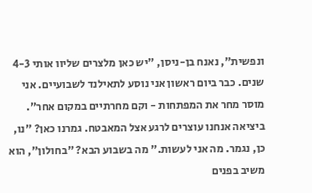ונפשית", נאנח בן-ניסן, "יש כאן מלצרים שליוו אותי 4-3 שנים. כבר ביום ראשון אני נוסע לתאילנד לשבועיים. אני מוסר מחר את המפתחות - וקם מחרתיים במקום אחר".
ביציאה אנחנו עוצרים לרגע אצל המאבטח. גמרנו כאן? "נו, כן, נגמר. מה אני לעשות." מה בשבוע הבא? "בחולון", הוא משיב בפנים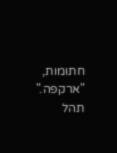חתומות, "ארקפה." תהל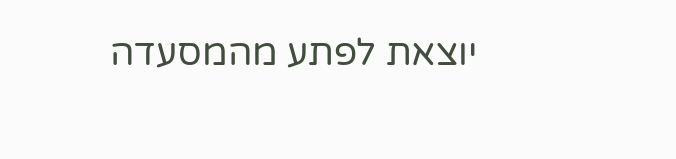יוצאת לפתע מהמסעדה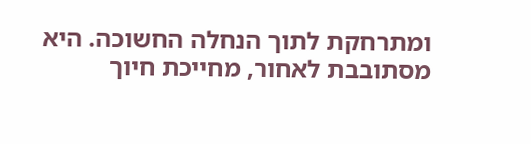ומתרחקת לתוך הנחלה החשוכה. היא מסתובבת לאחור, מחייכת חיוך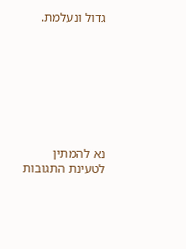גדול ונעלמת.








נא להמתין לטעינת התגובות